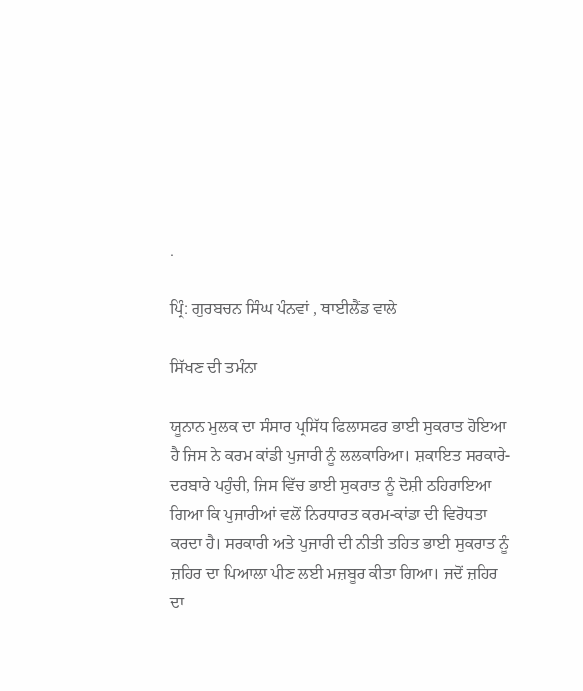.

ਪ੍ਰਿੰ: ਗੁਰਬਚਨ ਸਿੰਘ ਪੰਨਵਾਂ , ਥਾਈਲੈਂਡ ਵਾਲੇ

ਸਿੱਖਣ ਦੀ ਤਮੰਨਾ

ਯੂਨਾਨ ਮੁਲਕ ਦਾ ਸੰਸਾਰ ਪ੍ਰਸਿੱਧ ਫਿਲਾਸਫਰ ਭਾਈ ਸੁਕਰਾਤ ਹੋਇਆ ਹੈ ਜਿਸ ਨੇ ਕਰਮ ਕਾਂਡੀ ਪੁਜਾਰੀ ਨੂੰ ਲਲਕਾਰਿਆ। ਸ਼ਕਾਇਤ ਸਰਕਾਰੇ-ਦਰਬਾਰੇ ਪਹੁੰਚੀ, ਜਿਸ ਵਿੱਚ ਭਾਈ ਸੁਕਰਾਤ ਨੂੰ ਦੋਸ਼ੀ ਠਹਿਰਾਇਆ ਗਿਆ ਕਿ ਪੁਜਾਰੀਆਂ ਵਲੋਂ ਨਿਰਧਾਰਤ ਕਰਮ-ਕਾਂਡਾ ਦੀ ਵਿਰੋਧਤਾ ਕਰਦਾ ਹੈ। ਸਰਕਾਰੀ ਅਤੇ ਪੁਜਾਰੀ ਦੀ ਨੀਤੀ ਤਹਿਤ ਭਾਈ ਸੁਕਰਾਤ ਨੂੰ ਜ਼ਹਿਰ ਦਾ ਪਿਆਲਾ ਪੀਣ ਲਈ ਮਜ਼ਬੂਰ ਕੀਤਾ ਗਿਆ। ਜਦੋਂ ਜ਼ਹਿਰ ਦਾ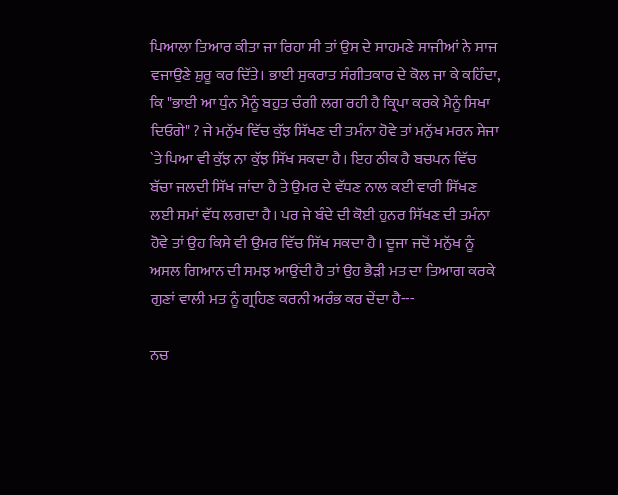ਪਿਆਲਾ ਤਿਆਰ ਕੀਤਾ ਜਾ ਰਿਹਾ ਸੀ ਤਾਂ ਉਸ ਦੇ ਸਾਹਮਣੇ ਸਾਜੀਆਂ ਨੇ ਸਾਜ ਵਜਾਉਣੇ ਸ਼ੁਰੂ ਕਰ ਦਿੱਤੇ। ਭਾਈ ਸੁਕਰਾਤ ਸੰਗੀਤਕਾਰ ਦੇ ਕੋਲ ਜਾ ਕੇ ਕਹਿੰਦਾ, ਕਿ "ਭਾਈ ਆ ਧੁੰਨ ਮੈਨੂੰ ਬਹੁਤ ਚੰਗੀ ਲਗ ਰਹੀ ਹੈ ਕ੍ਰਿਪਾ ਕਰਕੇ ਮੈਨੂੰ ਸਿਖਾ ਦਿਓਗੇ" ? ਜੇ ਮਨੁੱਖ ਵਿੱਚ ਕੁੱਝ ਸਿੱਖਣ ਦੀ ਤਮੰਨਾ ਹੋਵੇ ਤਾਂ ਮਨੁੱਖ ਮਰਨ ਸੇਜਾ `ਤੇ ਪਿਆ ਵੀ ਕੁੱਝ ਨਾ ਕੁੱਝ ਸਿੱਖ ਸਕਦਾ ਹੈ। ਇਹ ਠੀਕ ਹੈ ਬਚਪਨ ਵਿੱਚ ਬੱਚਾ ਜਲਦੀ ਸਿੱਖ ਜਾਂਦਾ ਹੈ ਤੇ ਉਮਰ ਦੇ ਵੱਧਣ ਨਾਲ ਕਈ ਵਾਰੀ ਸਿੱਖਣ ਲਈ ਸਮਾਂ ਵੱਧ ਲਗਦਾ ਹੈ। ਪਰ ਜੇ ਬੰਦੇ ਦੀ ਕੋਈ ਹੁਨਰ ਸਿੱਖਣ ਦੀ ਤਮੰਨਾ ਹੋਵੇ ਤਾਂ ਉਹ ਕਿਸੇ ਵੀ ਉਮਰ ਵਿੱਚ ਸਿੱਖ ਸਕਦਾ ਹੈ। ਦੂਜਾ ਜਦੋਂ ਮਨੁੱਖ ਨੂੰ ਅਸਲ ਗਿਆਨ ਦੀ ਸਮਝ ਆਉਂਦੀ ਹੈ ਤਾਂ ਉਹ ਭੈੜੀ ਮਤ ਦਾ ਤਿਆਗ ਕਰਕੇ ਗੁਣਾਂ ਵਾਲੀ ਮਤ ਨੂੰ ਗ੍ਰਹਿਣ ਕਰਨੀ ਅਰੰਭ ਕਰ ਦੇਂਦਾ ਹੈ---

ਨਚ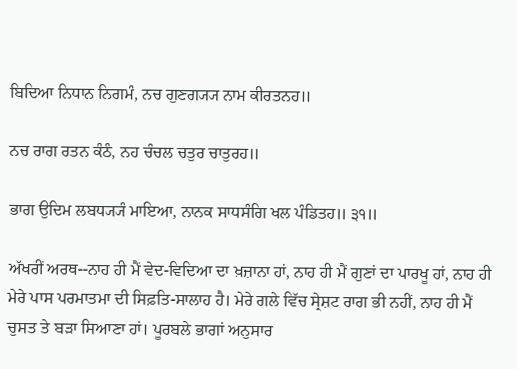ਬਿਦਿਆ ਨਿਧਾਨ ਨਿਗਮੰ, ਨਚ ਗੁਣਗ੍ਯ੍ਯ ਨਾਮ ਕੀਰਤਨਹ॥

ਨਚ ਰਾਗ ਰਤਨ ਕੰਠੰ, ਨਹ ਚੰਚਲ ਚਤੁਰ ਚਾਤੁਰਹ॥

ਭਾਗ ਉਦਿਮ ਲਬਧ੍ਯ੍ਯੰ ਮਾਇਆ, ਨਾਨਕ ਸਾਧਸੰਗਿ ਖਲ ਪੰਡਿਤਹ॥ ੩੧॥

ਅੱਖਰੀਂ ਅਰਥ--ਨਾਹ ਹੀ ਮੈਂ ਵੇਦ-ਵਿਦਿਆ ਦਾ ਖ਼ਜ਼ਾਨਾ ਹਾਂ, ਨਾਹ ਹੀ ਮੈਂ ਗੁਣਾਂ ਦਾ ਪਾਰਖੂ ਹਾਂ, ਨਾਹ ਹੀ ਮੇਰੇ ਪਾਸ ਪਰਮਾਤਮਾ ਦੀ ਸਿਫ਼ਤਿ-ਸਾਲਾਹ ਹੈ। ਮੇਰੇ ਗਲੇ ਵਿੱਚ ਸ੍ਰੇਸ਼ਟ ਰਾਗ ਭੀ ਨਹੀਂ, ਨਾਹ ਹੀ ਮੈਂ ਚੁਸਤ ਤੇ ਬੜਾ ਸਿਆਣਾ ਹਾਂ। ਪੂਰਬਲੇ ਭਾਗਾਂ ਅਨੁਸਾਰ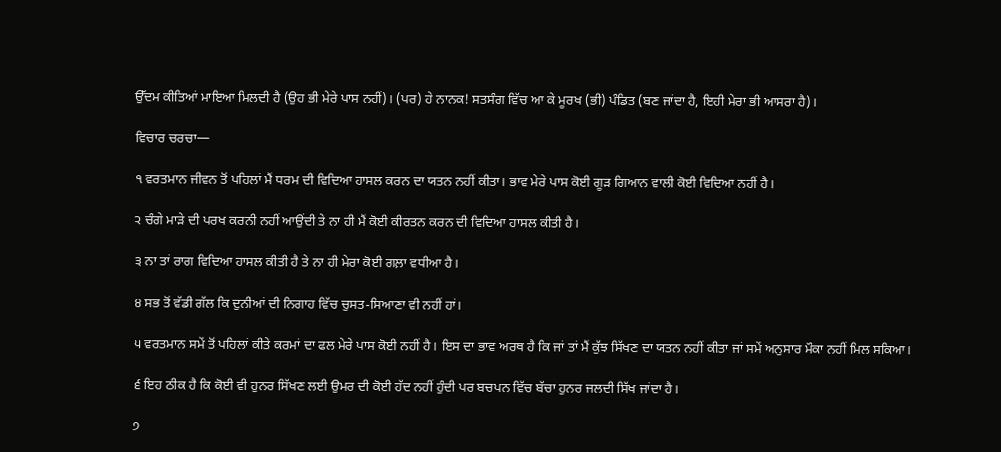ਉੱਦਮ ਕੀਤਿਆਂ ਮਾਇਆ ਮਿਲਦੀ ਹੈ (ਉਹ ਭੀ ਮੇਰੇ ਪਾਸ ਨਹੀਂ)। (ਪਰ) ਹੇ ਨਾਨਕ! ਸਤਸੰਗ ਵਿੱਚ ਆ ਕੇ ਮੂਰਖ (ਭੀ) ਪੰਡਿਤ (ਬਣ ਜਾਂਦਾ ਹੈ, ਇਹੀ ਮੇਰਾ ਭੀ ਆਸਰਾ ਹੈ)।

ਵਿਚਾਰ ਚਰਚਾ—

੧ ਵਰਤਮਾਨ ਜੀਵਨ ਤੋਂ ਪਹਿਲਾਂ ਮੈਂ ਧਰਮ ਦੀ ਵਿਦਿਆ ਹਾਸਲ ਕਰਨ ਦਾ ਯਤਨ ਨਹੀਂ ਕੀਤਾ। ਭਾਵ ਮੇਰੇ ਪਾਸ ਕੋਈ ਗੂੜ ਗਿਆਨ ਵਾਲੀ ਕੋਈ ਵਿਦਿਆ ਨਹੀਂ ਹੈ।

੨ ਚੰਗੇ ਮਾੜੇ ਦੀ ਪਰਖ ਕਰਨੀ ਨਹੀਂ ਆਉਂਦੀ ਤੇ ਨਾ ਹੀ ਮੈਂ ਕੋਈ ਕੀਰਤਨ ਕਰਨ ਦੀ ਵਿਦਿਆ ਹਾਸਲ ਕੀਤੀ ਹੈ।

੩ ਨਾ ਤਾਂ ਰਾਗ ਵਿਦਿਆ ਹਾਸਲ ਕੀਤੀ ਹੈ ਤੇ ਨਾ ਹੀ ਮੇਰਾ ਕੋਈ ਗਲ਼ਾ ਵਧੀਆ ਹੈ।

੪ ਸਭ ਤੋਂ ਵੱਡੀ ਗੱਲ ਕਿ ਦੁਨੀਆਂ ਦੀ ਨਿਗਾਹ ਵਿੱਚ ਚੁਸਤ-ਸਿਆਣਾ ਵੀ ਨਹੀਂ ਹਾਂ।

੫ ਵਰਤਮਾਨ ਸਮੇਂ ਤੋਂ ਪਹਿਲਾਂ ਕੀਤੇ ਕਰਮਾਂ ਦਾ ਫਲ ਮੇਰੇ ਪਾਸ ਕੋਈ ਨਹੀਂ ਹੈ। ਇਸ ਦਾ ਭਾਵ ਅਰਥ ਹੈ ਕਿ ਜਾਂ ਤਾਂ ਮੈਂ ਕੁੱਝ ਸਿੱਖਣ ਦਾ ਯਤਨ ਨਹੀਂ ਕੀਤਾ ਜਾਂ ਸਮੇਂ ਅਨੁਸਾਰ ਮੌਕਾ ਨਹੀਂ ਮਿਲ ਸਕਿਆ।

੬ ਇਹ ਠੀਕ ਹੈ ਕਿ ਕੋਈ ਵੀ ਹੁਨਰ ਸਿੱਖਣ ਲਈ ਉਮਰ ਦੀ ਕੋਈ ਹੱਦ ਨਹੀਂ ਹੁੰਦੀ ਪਰ ਬਚਪਨ ਵਿੱਚ ਬੱਚਾ ਹੁਨਰ ਜਲਦੀ ਸਿੱਖ ਜਾਂਦਾ ਹੈ।

੭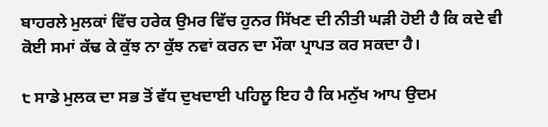ਬਾਹਰਲੇ ਮੁਲਕਾਂ ਵਿੱਚ ਹਰੇਕ ਉਮਰ ਵਿੱਚ ਹੁਨਰ ਸਿੱਖਣ ਦੀ ਨੀਤੀ ਘੜੀ ਹੋਈ ਹੈ ਕਿ ਕਦੇ ਵੀ ਕੋਈ ਸਮਾਂ ਕੱਢ ਕੇ ਕੁੱਝ ਨਾ ਕੁੱਝ ਨਵਾਂ ਕਰਨ ਦਾ ਮੌਕਾ ਪ੍ਰਾਪਤ ਕਰ ਸਕਦਾ ਹੈ।

੮ ਸਾਡੇ ਮੁਲਕ ਦਾ ਸਭ ਤੋਂ ਵੱਧ ਦੁਖਦਾਈ ਪਹਿਲੂ ਇਹ ਹੈ ਕਿ ਮਨੁੱਖ ਆਪ ਉਦਮ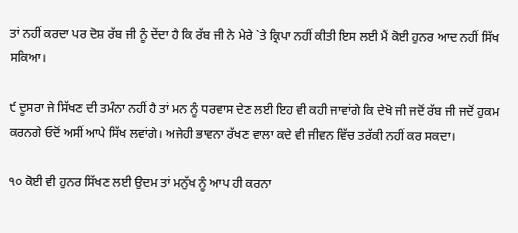ਤਾਂ ਨਹੀਂ ਕਰਦਾ ਪਰ ਦੋਸ਼ ਰੱਬ ਜੀ ਨੂੰ ਦੇਂਦਾ ਹੈ ਕਿ ਰੱਬ ਜੀ ਨੇ ਮੇਰੇ `ਤੇ ਕ੍ਰਿਪਾ ਨਹੀਂ ਕੀਤੀ ਇਸ ਲਈ ਮੈਂ ਕੋਈ ਹੁਨਰ ਆਦ ਨਹੀਂ ਸਿੱਖ ਸਕਿਆ।

੯ ਦੂਸਰਾ ਜੇ ਸਿੱਖਣ ਦੀ ਤਮੰਨਾ ਨਹੀਂ ਹੈ ਤਾਂ ਮਨ ਨੂੰ ਧਰਵਾਸ ਦੇਣ ਲਈ ਇਹ ਵੀ ਕਹੀ ਜਾਵਾਂਗੇ ਕਿ ਦੇਖੋ ਜੀ ਜਦੋਂ ਰੱਬ ਜੀ ਜਦੋਂ ਹੁਕਮ ਕਰਨਗੇ ਓਦੋਂ ਅਸੀਂ ਆਪੇ ਸਿੱਖ ਲਵਾਂਗੇ। ਅਜੇਹੀ ਭਾਵਨਾ ਰੱਖਣ ਵਾਲਾ ਕਦੇ ਵੀ ਜੀਵਨ ਵਿੱਚ ਤਰੱਕੀ ਨਹੀਂ ਕਰ ਸਕਦਾ।

੧੦ ਕੋਈ ਵੀ ਹੁਨਰ ਸਿੱਖਣ ਲਈ ਉਦਮ ਤਾਂ ਮਨੁੱਖ ਨੂੰ ਆਪ ਹੀ ਕਰਨਾ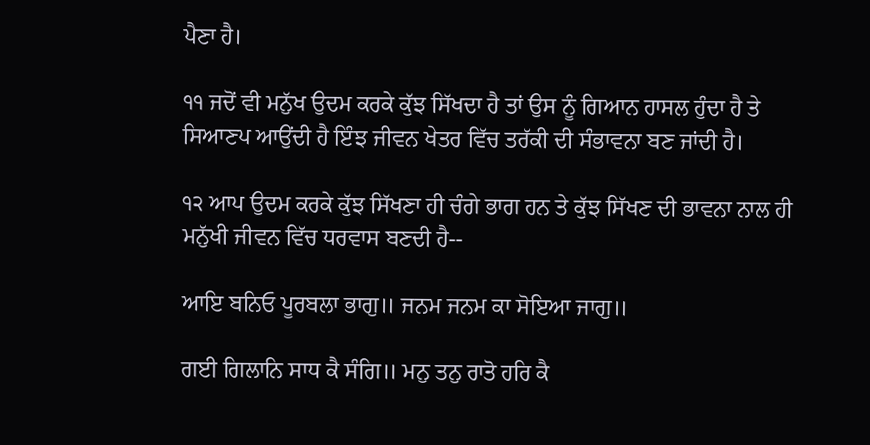ਪੈਣਾ ਹੈ।

੧੧ ਜਦੋਂ ਵੀ ਮਨੁੱਖ ਉਦਮ ਕਰਕੇ ਕੁੱਝ ਸਿੱਖਦਾ ਹੈ ਤਾਂ ਉਸ ਨੂੰ ਗਿਆਨ ਹਾਸਲ ਹੁੰਦਾ ਹੈ ਤੇ ਸਿਆਣਪ ਆਉਂਦੀ ਹੈ ਇੰਝ ਜੀਵਨ ਖੇਤਰ ਵਿੱਚ ਤਰੱਕੀ ਦੀ ਸੰਭਾਵਨਾ ਬਣ ਜਾਂਦੀ ਹੈ।

੧੨ ਆਪ ਉਦਮ ਕਰਕੇ ਕੁੱਝ ਸਿੱਖਣਾ ਹੀ ਚੰਗੇ ਭਾਗ ਹਨ ਤੇ ਕੁੱਝ ਸਿੱਖਣ ਦੀ ਭਾਵਨਾ ਨਾਲ ਹੀ ਮਨੁੱਖੀ ਜੀਵਨ ਵਿੱਚ ਧਰਵਾਸ ਬਣਦੀ ਹੈ--

ਆਇ ਬਨਿਓ ਪੂਰਬਲਾ ਭਾਗੁ॥ ਜਨਮ ਜਨਮ ਕਾ ਸੋਇਆ ਜਾਗੁ॥

ਗਈ ਗਿਲਾਨਿ ਸਾਧ ਕੈ ਸੰਗਿ॥ ਮਨੁ ਤਨੁ ਰਾਤੋ ਹਰਿ ਕੈ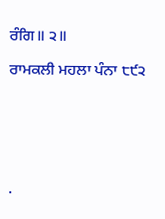ਰੰਗਿ॥ ੨॥

ਰਾਮਕਲੀ ਮਹਲਾ ਪੰਨਾ ੮੯੨






.